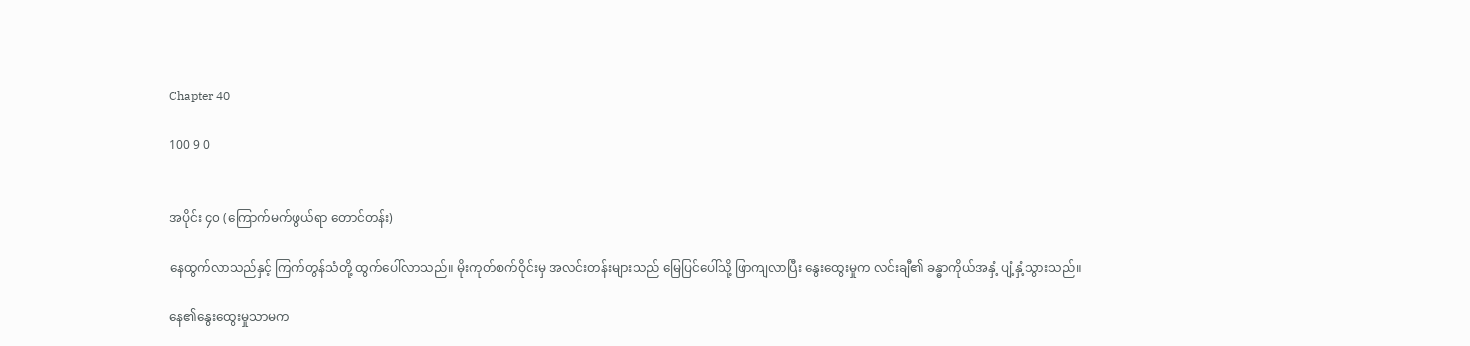Chapter 40

100 9 0


အပိုင်း ၄၀ (ကြောက်မက်ဖွယ်ရာ တောင်တန်း)

နေထွက်လာသည်နှင့် ကြက်တွန်သံတို့ ထွက်ပေါ်လာသည်။ မိုးကုတ်စက်ဝိုင်းမှ အလင်းတန်းများသည် မြေပြင်ပေါ်သို့ ဖြာကျလာပြီး နွေးထွေးမှုက လင်းချီ၏ ခန္ဓာကိုယ်အနှံ့ ပျံ့နှံ့သွားသည်။

နေ၏နွေးထွေးမှုသာမက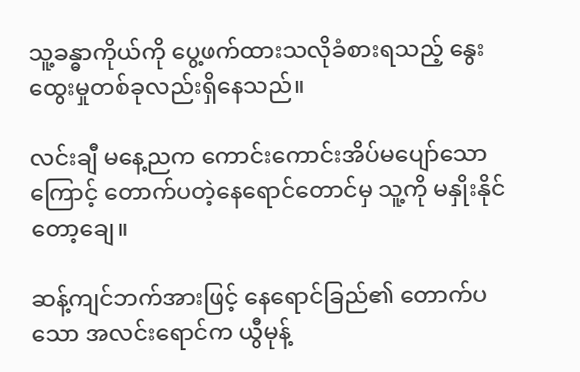သူ့ခန္ဓာကိုယ်ကို ပွေ့ဖက်ထားသလိုခံစားရသည့် နွေးထွေးမှုတစ်ခုလည်းရှိနေသည်။

လင်းချီ မနေ့ညက ကောင်းကောင်းအိပ်မပျော်သောကြောင့် တောက်ပတဲ့နေရောင်တောင်မှ သူ့ကို မနှိုးနိုင်တော့ချေ။

ဆန့်ကျင်ဘက်အားဖြင့် နေရောင်ခြည်၏ တောက်ပသော အလင်းရောင်က ယွီမုန့်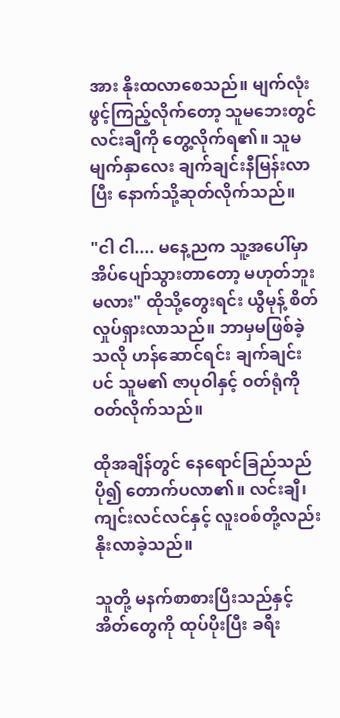အား နိုးထလာစေသည်။ မျက်လုံးဖွင့်ကြည့်လိုက်တော့ သူမဘေးတွင် လင်းချီကို တွေ့လိုက်ရ၏။ သူမမျက်နှာလေး ချက်ချင်းနီမြန်းလာပြီး နောက်သို့ဆုတ်လိုက်သည်။

"ငါ ငါ.... မနေ့ညက သူ့အ‌ပေါ်မှာ အိပ်‌ပျော်သွားတာတော့ မဟုတ်ဘူး မလား" ထိုသို့တွေးရင်း ယွီမုန့် စိတ်လှုပ်ရှားလာသည်။ ဘာမှမဖြစ်ခဲ့သလို ဟန်ဆောင်ရင်း ချက်ချင်းပင် သူမ၏ ဇာပုဝါနှင့် ဝတ်ရုံကို ဝတ်လိုက်သည်။

ထိုအချိန်တွင် နေရောင်ခြည်သည် ပို၍ တောက်ပလာ၏။ လင်းချီ၊ ကျင်းလင်လင်နှင့် လူးဝစ်တို့လည်း နိုးလာခဲ့သည်။

သူတို့ မနက်စာစားပြီးသည်နှင့် အိတ်တွေကို ထုပ်ပိုးပြီး ခရီး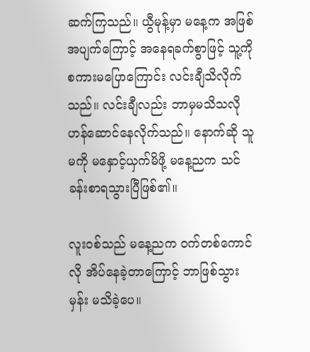ဆက်ကြသည်။ ယွီမုန့်မှာ မနေ့က အဖြစ်အပျက်ကြောင့် အနေရခက်စွာဖြင့် သူ့ကို စကားမပြော‌ကြောင်း လင်းချီသိလိုက်သည်။ လင်းချီလည်း ဘာမှမသိသလို ဟန်ဆောင်နေလိုက်သည်။ နောက်ဆို သူမကို မနှောင့်ယှက်မိဖို့ မနေ့ညက သင်ခန်းစာရသွားပြီဖြစ်၏။

လူးဝစ်သည် မနေ့ညက ဝက်တစ်ကောင်လို အိပ်နေခဲ့တာကြောင့် ဘာဖြစ်သွားမှန်း မသိခဲ့‌ပေ။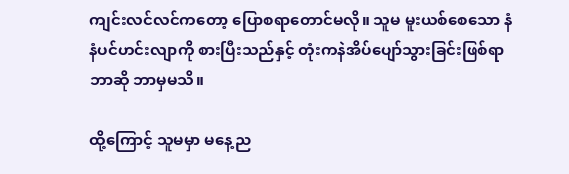ကျင်းလင်လင်ကတော့ ပြောစရာတောင်မလို‌။ သူမ မူးယစ်စေသော နံနံပင်ဟင်းလျာကို စားပြီး‌သည်နှင့် တုံးကနဲအိပ်‌ပျော်သွားခြင်းဖြစ်ရာ ဘာဆို ဘာမှမသိ။

ထို့ကြောင့် သူမမှာ မနေ့ည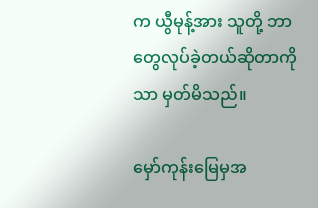က ယွီမုန့်အား သူတို့ ဘာတွေလုပ်ခဲ့တယ်ဆိုတာကိုသာ မှတ်မိသည်။

မှော်ကုန်းမြေမှအ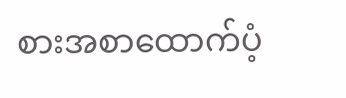စားအစာထောက်ပံ့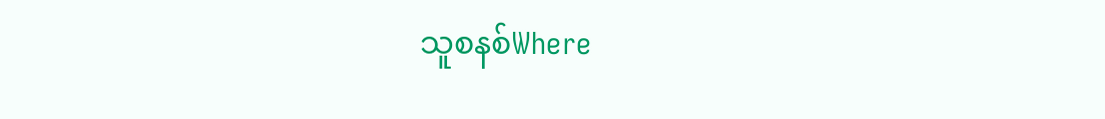သူစနစ်Where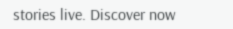stories live. Discover now